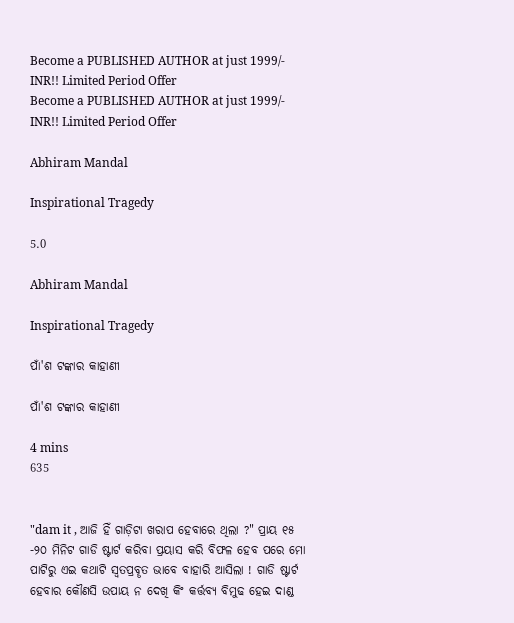Become a PUBLISHED AUTHOR at just 1999/- INR!! Limited Period Offer
Become a PUBLISHED AUTHOR at just 1999/- INR!! Limited Period Offer

Abhiram Mandal

Inspirational Tragedy

5.0

Abhiram Mandal

Inspirational Tragedy

ପାଁ'ଶ ଟଙ୍କାର କାହାଣୀ

ପାଁ'ଶ ଟଙ୍କାର କାହାଣୀ

4 mins
635


"dam it , ଆଜି ହିଁ ଗାଡ଼ିଟା ଖରାପ ହେବାରେ ଥିଲା ?" ପ୍ରାୟ ୧୫ -୨୦ ମିନିଟ ଗାଡି ଷ୍ଟାର୍ଟ କରିବା ପ୍ରୟାସ କରି ବିଫଳ ହେବ ପରେ ମୋ ପାଟିରୁ ଏଇ କଥାଟି ସ୍ଵତପ୍ରବୄତ ଭାବେ ବାହାରି ଆସିଲା ! ଗାଡି ଷ୍ଟାର୍ଟ ହେବାର କୌଣସି ଉପାୟ ନ ଦେଖି କିଂ କର୍ତ୍ତବ୍ୟ ବିମୁଢ ହେଇ ଦାଣ୍ଡ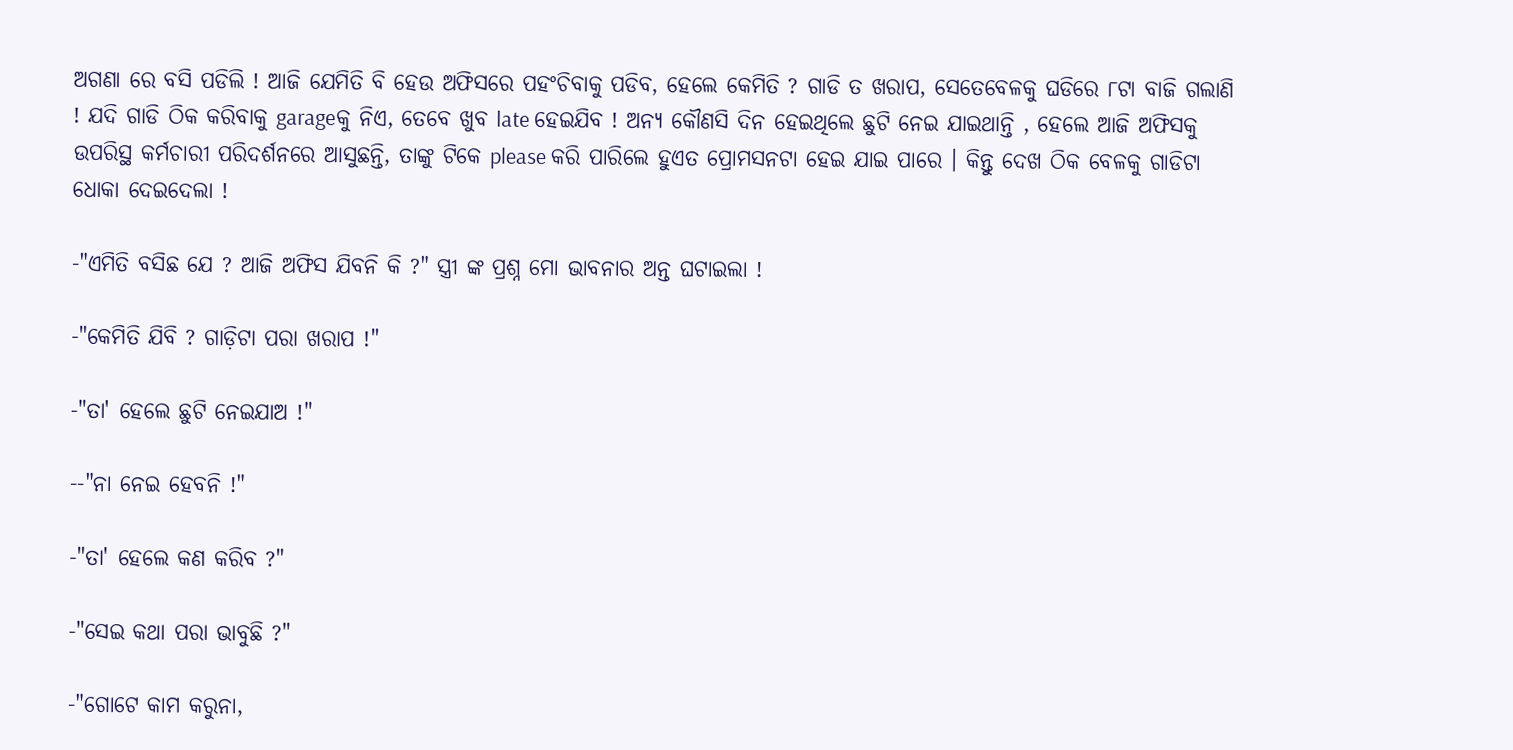ଅଗଣା ରେ ବସି ପଡିଲି ! ଆଜି ଯେମିତି ବି ହେଉ ଅଫିସରେ ପହଂଚିବାକୁ ପଡିବ, ହେଲେ କେମିତି ? ଗାଡି ତ ଖରାପ, ସେତେବେଳକୁ ଘଡିରେ ୮ଟା ବାଜି ଗଲାଣି ! ଯଦି ଗାଡି ଠିକ କରିବାକୁ garageକୁ ନିଏ, ତେବେ ଖୁବ late ହେଇଯିବ ! ଅନ୍ୟ କୌଣସି ଦିନ ହେଇଥିଲେ ଛୁଟି ନେଇ ଯାଇଥାନ୍ତି , ହେଲେ ଆଜି ଅଫିସକୁ ଉପରିସ୍ଥ କର୍ମଚାରୀ ପରିଦର୍ଶନରେ ଆସୁଛନ୍ତି, ତାଙ୍କୁ ଟିକେ please କରି ପାରିଲେ ହୁଏତ ପ୍ରୋମସନଟା ହେଇ ଯାଇ ପାରେ । କିନ୍ତୁ ଦେଖ ଠିକ ବେଳକୁ ଗାଡିଟା ଧୋକା ଦେଇଦେଲା !

-"ଏମିତି ବସିଛ ଯେ ? ଆଜି ଅଫିସ ଯିବନି କି ?" ସ୍ତ୍ରୀ ଙ୍କ ପ୍ରଶ୍ନ ମୋ ଭାବନାର ଅନ୍ତ ଘଟାଇଲା !

-"କେମିତି ଯିବି ? ଗାଡ଼ିଟା ପରା ଖରାପ !"

-"ତା' ହେଲେ ଛୁଟି ନେଇଯାଅ !"

--"ନା ନେଇ ହେବନି !"

-"ତା' ହେଲେ କଣ କରିବ ?"

-"ସେଇ କଥା ପରା ଭାବୁଛି ?"

-"ଗୋଟେ କାମ କରୁନା,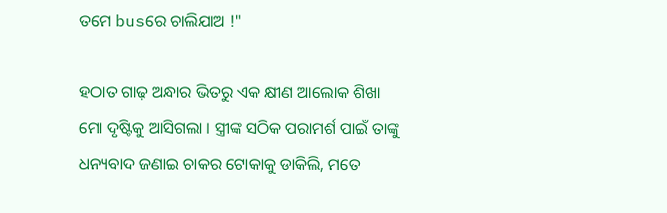ତମେ busରେ ଚାଲିଯାଅ !"

ହଠାତ ଗାଢ଼ ଅନ୍ଧାର ଭିତରୁ ଏକ କ୍ଷୀଣ ଆଲୋକ ଶିଖା ମୋ ଦୃଷ୍ଟିକୁ ଆସିଗଲା । ସ୍ତ୍ରୀଙ୍କ ସଠିକ ପରାମର୍ଶ ପାଇଁ ତାଙ୍କୁ ଧନ୍ୟବାଦ ଜଣାଇ ଚାକର ଟୋକାକୁ ଡାକିଲି, ମତେ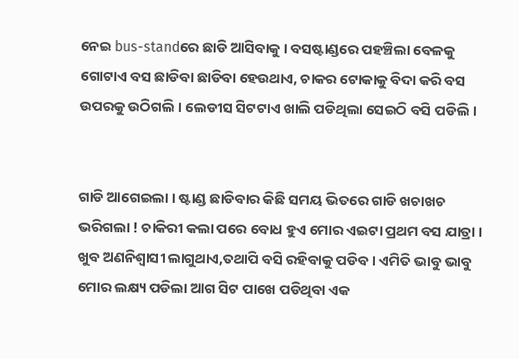ନେଇ bus-standରେ ଛାଡି ଆସିବାକୁ । ବସଷ୍ଟାଣ୍ଡରେ ପହଞ୍ଚିଲା ବେଳକୁ ଗୋଟାଏ ବସ ଛାଡିବା ଛାଡିବା ହେଉଥାଏ, ଚାକର ଟୋକାକୁ ବିଦା କରି ବସ ଉପରକୁ ଉଠିଗଲି । ଲେଡୀସ ସିଟଟାଏ ଖାଲି ପଡିଥିଲା ସେଇଠି ବସି ପଡିଲି ।


ଗାଡି ଆଗେଇଲା । ଷ୍ଟାଣ୍ଡ ଛାଡିବାର କିଛି ସମୟ ଭିତରେ ଗାଡି ଖଚାଖଚ ଭରିଗଲା ! ଚାକିରୀ କଲା ପରେ ବୋଧ ହୁଏ ମୋର ଏଇଟା ପ୍ରଥମ ବସ ଯାତ୍ରା । ଖୁବ ଅଣନିଶ୍ୱାସୀ ଲାଗୁଥାଏ,ତଥାପି ବସି ରହିବାକୁ ପଡିବ । ଏମିତି ଭାବୁ ଭାବୁ ମୋର ଲକ୍ଷ୍ୟ ପଡିଲା ଆଗ ସିଟ ପାଖେ ପଡିଥିବା ଏକ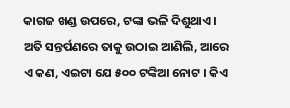କାଗଜ ଖଣ୍ଡ ଉପରେ, ଟଙ୍କା ଭଳି ଦିଶୁଥାଏ । ଅତି ସନ୍ତର୍ପଣରେ ତାକୁ ଉଠାଇ ଆଣିଲି, ଆରେ ଏ କଣ, ଏଇଟା ଯେ ୫୦୦ ଟଙ୍କିଆ ନୋଟ । କିଏ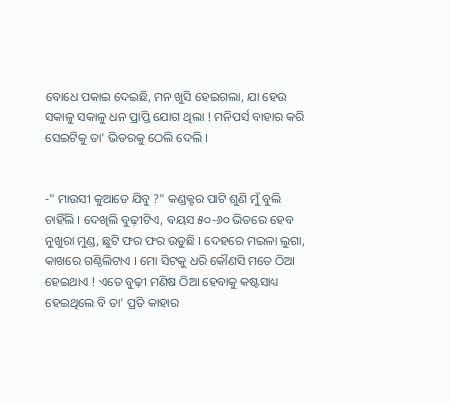ବୋଧେ ପକାଇ ଦେଇଛି, ମନ ଖୁସି ହେଇଗଲା, ଯା ହେଉ ସକାଳୁ ସକାଳୁ ଧନ ପ୍ରାପ୍ତି ଯୋଗ ଥିଲା ! ମନିପର୍ସ ବାହାର କରି ସେଇଟିକୁ ତା' ଭିତରକୁ ଠେଲି ଦେଲି ।


-" ମାଉସୀ କୁଆଡେ ଯିବୁ ?" କଣ୍ଡକ୍ଟର ପାଟି ଶୁଣି ମୁଁ ବୁଲି ଚାହିଁଲି । ଦେଖିଲି ବୁଢ଼ୀଟିଏ, ବୟସ ୫୦-୬୦ ଭିତରେ ହେବ ନୁଖୁରା ମୁଣ୍ଡ, ଛୁଟି ଫର ଫର ଉଡୁଛି । ଦେହରେ ମଇଳା ଲୁଗା, କାଖରେ ଗଣ୍ଠିଲିଟାଏ । ମୋ ସିଟକୁ ଧରି କୌଣସି ମତେ ଠିଆ ହେଇଥାଏ ! ଏତେ ବୁଢ଼ୀ ମଣିଷ ଠିଆ ହେବାକୁ କଷ୍ଟସାଧ୍ୟ ହେଇଥିଲେ ବି ତା' ପ୍ରତି କାହାର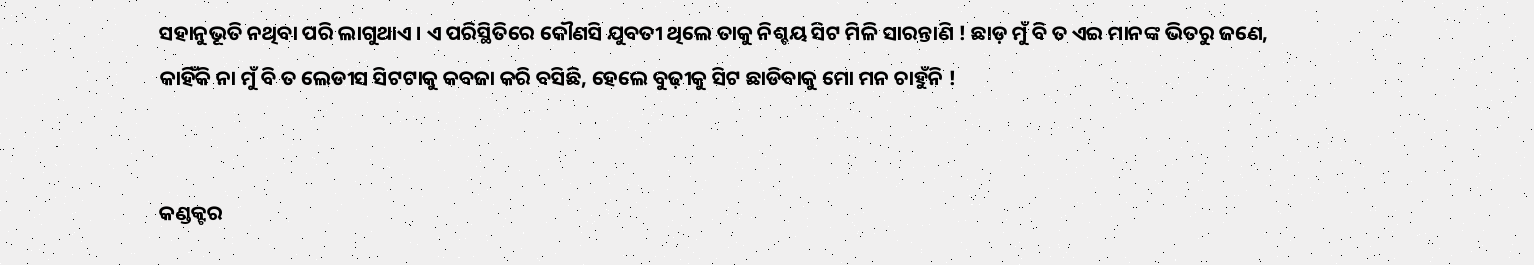ସହାନୁଭୂତି ନଥିବା ପରି ଲାଗୁଥାଏ । ଏ ପରିସ୍ଥିତିରେ କୌଣସି ଯୁବତୀ ଥିଲେ ତାକୁ ନିଶ୍ଚୟ ସିଟ ମିଳି ସାରନ୍ତାଣି ! ଛାଡ଼ ମୁଁ ବି ତ ଏଇ ମାନଙ୍କ ଭିତରୁ ଜଣେ, କାହିଁକି ନା ମୁଁ ବି ତ ଲେଡୀସ ସିଟଟାକୁ କବଜା କରି ବସିଛି, ହେଲେ ବୁଢ଼ୀକୁ ସିଟ ଛାଡିବାକୁ ମୋ ମନ ଚାହୁଁନି !


କଣ୍ଡକ୍ଟର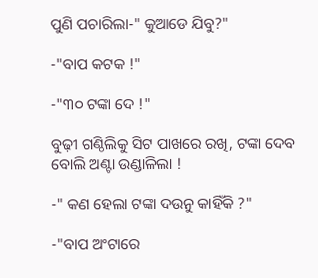ପୁଣି ପଚାରିଲା-" କୁଆଡେ ଯିବୁ?"

-"ବାପ କଟକ !"

-"୩୦ ଟଙ୍କା ଦେ !"

ବୁଢ଼ୀ ଗଣ୍ଠିଲିକୁ ସିଟ ପାଖରେ ରଖି, ଟଙ୍କା ଦେବ ବୋଲି ଅଣ୍ଟା ଉଣ୍ଡାଳିଲା !

-" କଣ ହେଲା ଟଙ୍କା ଦଉନୁ କାହିଁକି ?"

-"ବାପ ଅଂଟାରେ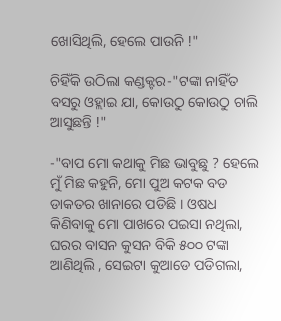ଖୋସିଥିଲି, ହେଲେ ପାଉନି !"

ଚିହିଁକି ଉଠିଲା କଣ୍ଡକ୍ଟର-"ଟଙ୍କା ନାହିଁତ ବସରୁ ଓହ୍ଲାଇ ଯା, କୋଉଠୁ କୋଉଠୁ ଚାଲି ଆସୁଛନ୍ତି !"

-"ବାପ ମୋ କଥାକୁ ମିଛ ଭାବୁଛୁ ? ହେଲେ ମୁଁ ମିଛ କହୁନି, ମୋ ପୁଅ କଟକ ବଡ ଡାକତର ଖାନାରେ ପଡିଛି । ଓଷଧ କିଣିବାକୁ ମୋ ପାଖରେ ପଇସା ନଥିଲା, ଘରର ବାସନ କୁସନ ବିକି ୫୦୦ ଟଙ୍କା ଆଣିଥିଲି , ସେଇଟା କୁଆଡେ ପଡିଗଲା,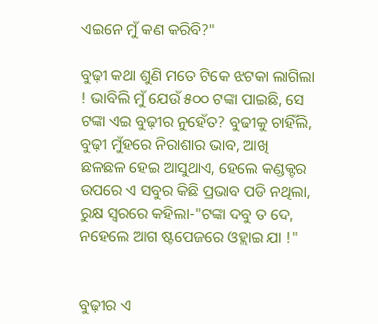ଏଇନେ ମୁଁ କଣ କରିବି?"

ବୁଢ଼ୀ କଥା ଶୁଣି ମତେ ଟିକେ ଝଟକା ଲାଗିଲା ! ଭାବିଲି ମୁଁ ଯେଉଁ ୫୦୦ ଟଙ୍କା ପାଇଛି, ସେ ଟଙ୍କା ଏଇ ବୁଢ଼ୀର ନୁହେଁତ? ବୁଢୀକୁ ଚାହିଁଲି, ବୁଢ଼ୀ ମୁଁହରେ ନିରାଶାର ଭାବ, ଆଖି ଛଳଛଳ ହେଇ ଆସୁଥାଏ, ହେଲେ କଣ୍ଡକ୍ଟର ଉପରେ ଏ ସବୁର କିଛି ପ୍ରଭାବ ପଡି ନଥିଲା, ରୁକ୍ଷ ସ୍ୱରରେ କହିଲା-"ଟଙ୍କା ଦବୁ ତ ଦେ, ନହେଲେ ଆଗ ଷ୍ଟପେଜରେ ଓହ୍ଲାଇ ଯା !"


ବୁଢ଼ୀର ଏ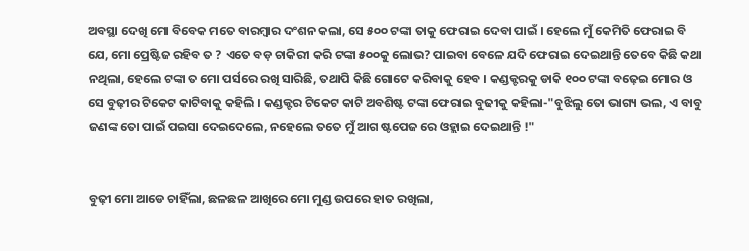ଅବସ୍ଥା ଦେଖି ମୋ ବିବେକ ମତେ ବାରମ୍ଵାର ଦଂଶନ କଲା, ସେ ୫୦୦ ଟଙ୍କା ତାକୁ ଫେରାଇ ଦେବା ପାଇଁ । ହେଲେ ମୁଁ କେମିତି ଫେରାଇ ବି ଯେ, ମୋ ପ୍ରେଷ୍ଟିଜ ରହିବ ତ ? ଏତେ ବଡ଼ ଚାକିରୀ କରି ଟଙ୍କା ୫୦୦କୁ ଲୋଭ? ପାଇବା ବେଳେ ଯଦି ଫେରାଇ ଦେଇଥାନ୍ତି ତେବେ କିଛି କଥା ନଥିଲା, ହେଲେ ଟଙ୍କା ତ ମୋ ପର୍ସରେ ରଖି ସାରିଛି, ତଥାପି କିଛି ଗୋଟେ କରିବାକୁ ହେବ । କଣ୍ଡକ୍ଟରକୁ ଡାକି ୧୦୦ ଟଙ୍କା ବଢ଼େଇ ମୋର ଓ ସେ ବୁଢ଼ୀର ଟିକେଟ କାଟିବାକୁ କହିଲି । କଣ୍ଡକ୍ଟର ଟିକେଟ କାଟି ଅବଶିଷ୍ଟ ଟଙ୍କା ଫେରାଇ ବୁଢୀକୁ କହିଲା-"ବୁଝିଲୁ ତୋ ଭାଗ୍ୟ ଭଲ, ଏ ବାବୁ ଜଣଙ୍କ ତୋ ପାଇଁ ପଇସା ଦେଇଦେଲେ, ନହେଲେ ତତେ ମୁଁ ଆଗ ଷ୍ଟପେଜ ରେ ଓହ୍ଲାଇ ଦେଇଥାନ୍ତି !"


ବୁଢ଼ୀ ମୋ ଆଡେ ଚାହିଁଲା, ଛଳଛଳ ଆଖିରେ ମୋ ମୁଣ୍ଡ ଉପରେ ହାତ ରଖିଲା,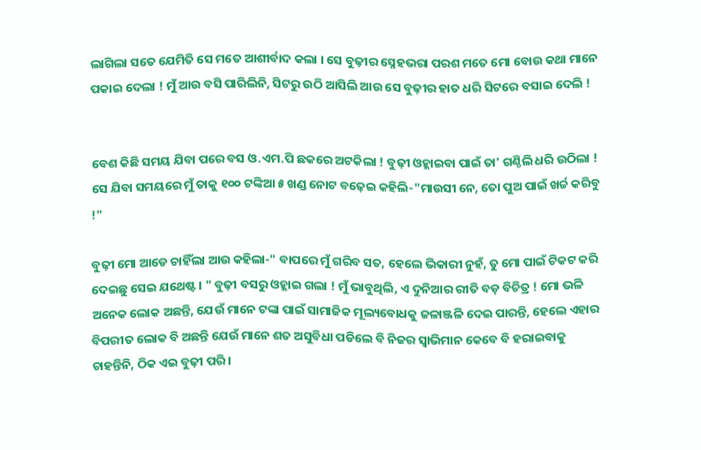ଲାଗିଲା ସତେ ଯେମିତି ସେ ମତେ ଆଶୀର୍ବାଦ କଲା । ସେ ବୁଢ଼ୀର ସ୍ନେହଭରା ପରଶ ମତେ ମୋ ବୋଉ କଥା ମାନେ ପକାଇ ଦେଲା ! ମୁଁ ଆଉ ବସି ପାରିଲିନି, ସିଟରୁ ଉଠି ଆସିଲି ଆଉ ସେ ବୁଢ଼ୀର ହାତ ଧରି ସିଟରେ ବସାଇ ଦେଲି !


ବେଶ କିଛି ସମୟ ଯିବା ପରେ ବସ ଓ.ଏମ.ପି ଛକରେ ଅଟକିଲା ! ବୁଢ଼ୀ ଓହ୍ଲାଇବା ପାଇଁ ତା' ଗଣ୍ଠିଲି ଧରି ଉଠିଲା ! ସେ ଯିବା ସମୟରେ ମୁଁ ତାକୁ ୧୦୦ ଟଙ୍କିଆ ୫ ଖଣ୍ଡ ନୋଟ ବଢ଼େଇ କହିଲି-"ମାଉସୀ ନେ, ତୋ ପୁଅ ପାଇଁ ଖର୍ଚ୍ଚ କରିବୁ !"

ବୁଢ଼ୀ ମୋ ଆଡେ ଚାହିଁଲା ଆଉ କହିଲା-" ବାପରେ ମୁଁ ଗରିବ ସତ, ହେଲେ ଭିକାରୀ ନୁହଁ, ତୁ ମୋ ପାଇଁ ଟିକଟ କରି ଦେଇଛୁ ସେଇ ଯଥେଷ୍ଟ । " ବୁଢ଼ୀ ବସରୁ ଓହ୍ଲାଇ ଗଲା ! ମୁଁ ଭାବୁଥିଲି, ଏ ଦୁନିଆର ରୀତି ବଡ଼ ବିଚିତ୍ର ! ମୋ ଭଳି ଅନେକ ଲୋକ ଅଛନ୍ତି, ଯେଉଁ ମାନେ ଟଙ୍କା ପାଇଁ ସାମାଜିକ ମୂଲ୍ୟବୋଧକୁ ଜଳାଞ୍ଜଳି ଦେଇ ପାରନ୍ତି, ହେଲେ ଏହାର ବିପରୀତ ଲୋକ ବି ଅଛନ୍ତି ଯେଉଁ ମାନେ ଶତ ଅସୁବିଧା ପଡିଲେ ବି ନିଜର ସ୍ୱାଭିମାନ କେବେ ବି ହରାଇବାକୁ ଚାହନ୍ତିନି, ଠିକ ଏଇ ବୁଢ଼ୀ ପରି।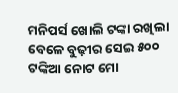ମନିପର୍ସ ଖୋଲି ଟଙ୍କା ରଖିଲା ବେଳେ ବୁଢ଼ୀର ସେଇ ୫୦୦ ଟଙ୍କିଆ ନୋଟ ମୋ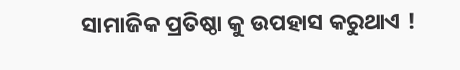ସାମାଜିକ ପ୍ରତିଷ୍ଠା କୁ ଉପହାସ କରୁଥାଏ !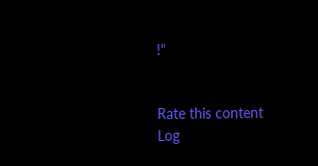!"


Rate this content
Log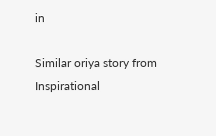in

Similar oriya story from Inspirational